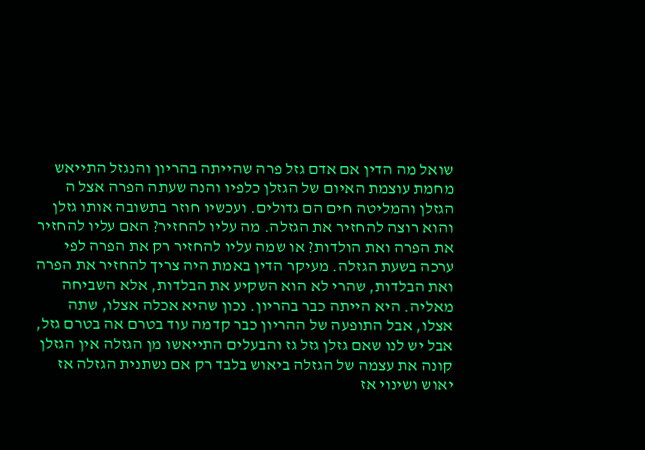שואל מה הדין אם אדם גזל פרה שהייתה בהריון והנגזל התייאש מחמת עוצמת האיום של הגזלן כלפיו והנה שעתה הפרה אצל ה הגזלן והמליטה חים הם גדולים. ועכשיו חוזר בתשובה אותו גזלן והוא רוצה להחזיר את הגזלה. מה עליו להחזיר? האם עליו להחזיר את הפרה ואת הולדות? או שמה עליו להחזיר רק את הפרה לפי ערכה בשעת הגזלה. מעיקר הדין באמת היה צריך להחזיר את הפרה ואת הבלדות, שהרי לא הוא השקיע את הבלדות, אלא השביחה מאליה. היא הייתה כבר בהריון. נכון שהיא אכלה אצלו, שתה אצלו, אבל התופעה של ההריון כבר קדמה עוד בטרם אה בטרם גזל, אבל יש לנו שאם גזלן גזל גז והבעלים התייאשו מן הגזלה אין הגזלן קונה את עצמה של הגזלה ביאוש בלבד רק אם נשתנית הגזלה אז יאוש ושינוי אז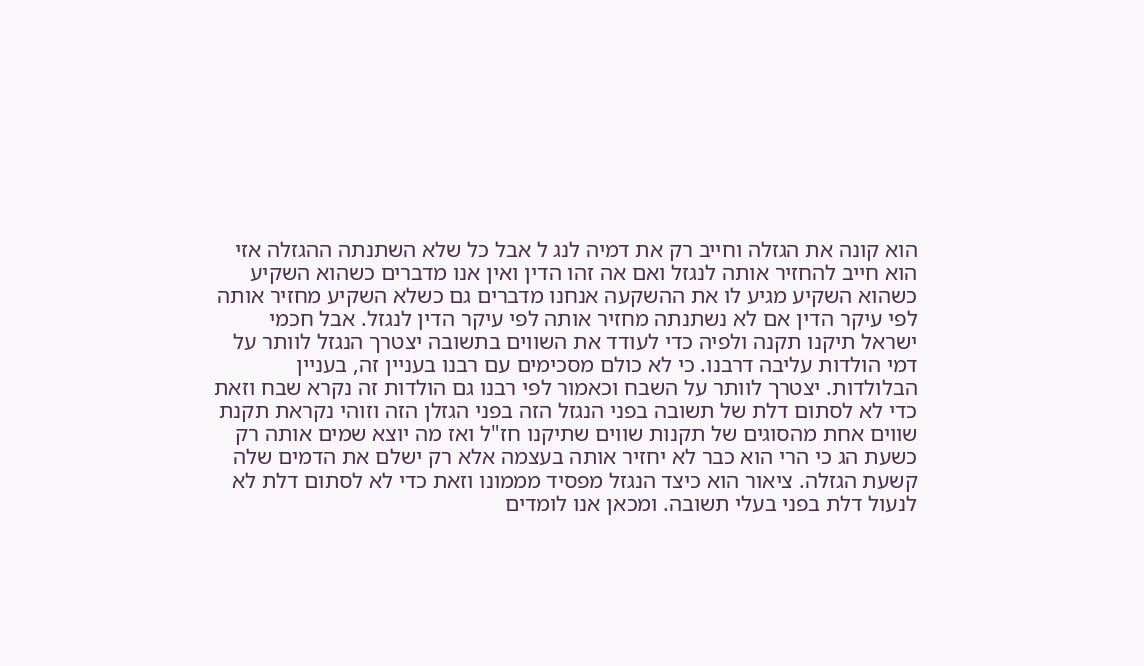הוא קונה את הגזלה וחייב רק את דמיה לנג ל אבל כל שלא השתנתה ההגזלה אזי הוא חייב להחזיר אותה לנגזל ואם אה זהו הדין ואין אנו מדברים כשהוא השקיע כשהוא השקיע מגיע לו את ההשקעה אנחנו מדברים גם כשלא השקיע מחזיר אותה לפי עיקר הדין אם לא נשתנתה מחזיר אותה לפי עיקר הדין לנגזל. אבל חכמי ישראל תיקנו תקנה ולפיה כדי לעודד את השווים בתשובה יצטרך הנגזל לוותר על דמי הולדות עליבה דרבנו. כי לא כולם מסכימים עם רבנו בעניין זה, בעניין הבלולדות. יצטרך לוותר על השבח וכאמור לפי רבנו גם הולדות זה נקרא שבח וזאת כדי לא לסתום דלת של תשובה בפני הנגזל הזה בפני הגזלן הזה וזוהי נקראת תקנת שווים אחת מהסוגים של תקנות שווים שתיקנו חז"ל ואז מה יוצא שמים אותה רק כשעת הג כי הרי הוא כבר לא יחזיר אותה בעצמה אלא רק ישלם את הדמים שלה קשעת הגזלה. ציאור הוא כיצד הנגזל מפסיד מממונו וזאת כדי לא לסתום דלת לא לנעול דלת בפני בעלי תשובה. ומכאן אנו לומדים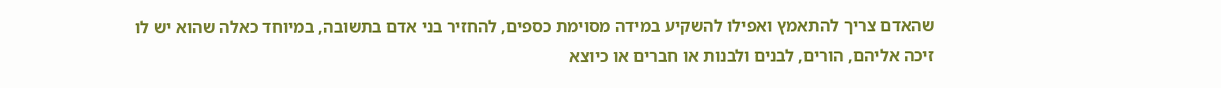שהאדם צריך להתאמץ ואפילו להשקיע במידה מסוימת כספים, להחזיר בני אדם בתשובה, במיוחד כאלה שהוא יש לו זיכה אליהם, הורים, לבנים ולבנות או חברים או כיוצא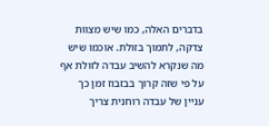בדברים האלה, כמו שיש מצוות צדקה, לתמוך בזולת. אוכמו שיש מה שנקרא להשיב עבדה לזולת אף על פי שזה קרוך בבזבוז זמן כך עניין של עבדה רוחנית צריך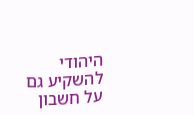היהודי להשקיע גם על חשבון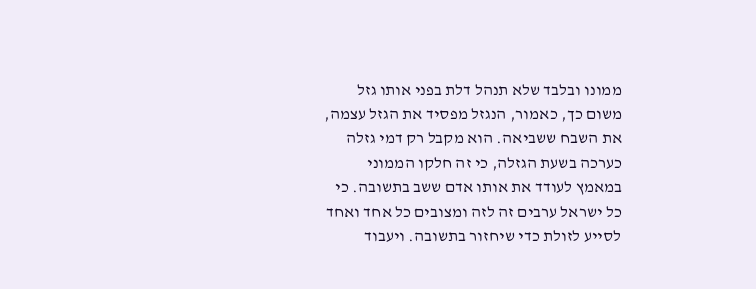ממונו ובלבד שלא תנהל דלת בפני אותו גזל משום כך, כאמור, הנגזל מפסיד את הגזל עצמה, את השבח ששביאה. הוא מקבל רק דמי גזלה כערכה בשעת הגזלה, כי זה חלקו הממוני במאמץ לעודד את אותו אדם ששב בתשובה. כי כל ישראל ערבים זה לזה ומצובים כל אחד ואחד לסייע לזולת כדי שיחזור בתשובה. ויעבוד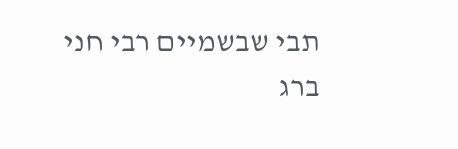תבי שבשמיים רבי חני ברג